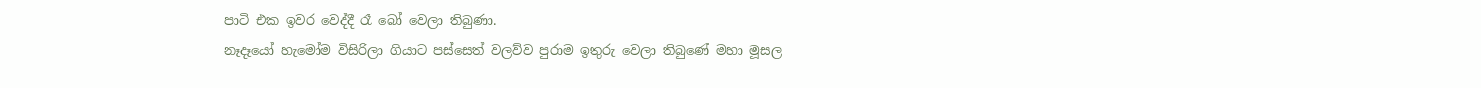පාටි එක ඉවර වෙද්දී රෑ බෝ වෙලා තිබුණා.
නෑදෑයෝ හැමෝම විසිරිලා ගියාට පස්සෙත් වලව්ව පුරාම ඉතුරු වෙලා තිබුණේ මහා මූසල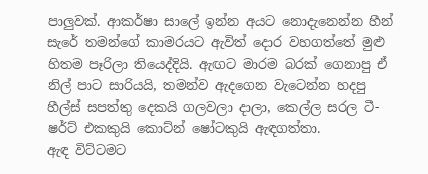පාලුවක්. ආකර්ෂා සාලේ ඉන්න අයට නොදැනෙන්න හීන් සැරේ තමන්ගේ කාමරයට ඇවිත් දොර වහගත්තේ මුළු හිතම පෑරිලා තියෙද්දියි. ඇඟට මාරම බරක් ගෙනාපු ඒ නිල් පාට සාරියයි, තමන්ව ඇදගෙන වැටෙන්න හදපු හීල්ස් සපත්තු දෙකයි ගලවලා දාලා, කෙල්ල සරල ටී-ෂර්ට් එකකුයි කොට්න් ෂෝටකුයි ඇඳගත්තා.
ඇඳ විට්ටමට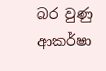බර වුණු ආකර්ෂා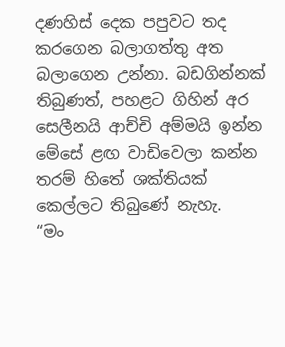දණහිස් දෙක පපුවට තද කරගෙන බලාගත්තු අත බලාගෙන උන්නා. බඩගින්නක් තිබුණත්, පහළට ගිහින් අර සෙලීනයි ආච්චි අම්මයි ඉන්න මේසේ ළඟ වාඩිවෙලා කන්න තරම් හිතේ ශක්තියක් කෙල්ලට තිබුණේ නැහැ.
“මං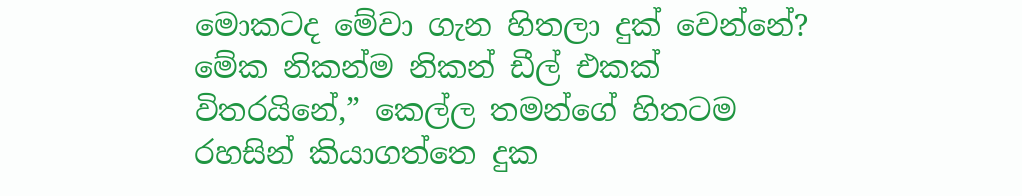මොකටද මේවා ගැන හිතලා දුක් වෙන්නේ? මේක නිකන්ම නිකන් ඩීල් එකක් විතරයිනේ,” කෙල්ල තමන්ගේ හිතටම රහසින් කියාගත්තෙ දුක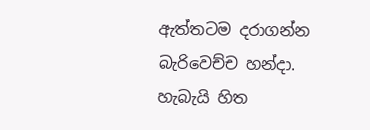ඇත්තටම දරාගන්න බැරිවෙච්ච හන්දා.
හැබැයි හිත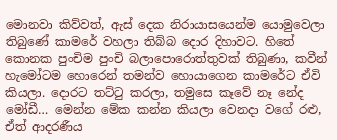මොනවා කිව්වත්, ඇස් දෙක නිරායාසයෙන්ම යොමුවෙලා තිබුණේ කාමරේ වහලා තිබ්බ දොර දිහාවට. හිතේ කොනක පුංචිම පුංචි බලාපොරොත්තුවක් තිබුණා, කවීන් හැමෝටම හොරෙන් තමන්ව හොයාගෙන කාමරේට ඒවි කියලා. දොරට තට්ටු කරලා, තමුසෙ කෑවේ නෑ නේද මෝඩී… මෙන්න මේක කන්න කියලා වෙනදා වගේ රළු, ඒත් ආදරණීය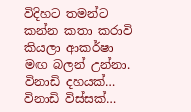විදිහට තමන්ට කන්න කතා කරාවි කියලා ආකර්ෂා මඟ බලන් උන්නා.
විනාඩි දහයක්…
විනාඩි විස්සක්…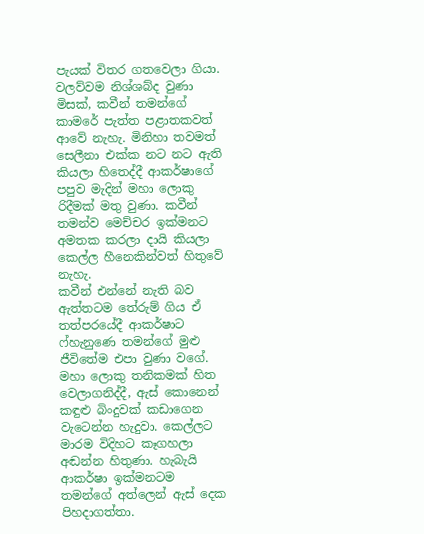පැයක් විතර ගතවෙලා ගියා. වලව්වම නිශ්ශබ්ද වුණා මිසක්, කවීන් තමන්ගේ කාමරේ පැත්ත පළාතකවත් ආවේ නැහැ. මිනිහා තවමත් සෙලීනා එක්ක නට නට ඇති කියලා හිතෙද්දී ආකර්ෂාගේ පපුව මැදින් මහා ලොකු රිදීමක් මතු වුණා. කවීන් තමන්ව මෙච්චර ඉක්මනට අමතක කරලා දායි කියලා කෙල්ල හීනෙකින්වත් හිතුවේ නැහැ.
කවීන් එන්නේ නැති බව ඇත්තටම තේරුම් ගිය ඒ තත්පරයේදී ආකර්ෂාට ෆ්හැනුණෙ තමන්ගේ මුළු ජීවිතේම එපා වුණා වගේ. මහා ලොකු තනිකමක් හිත වෙලාගනිද්දී, ඇස් කොනෙන් කඳුළු බිංදුවක් කඩාගෙන වැටෙන්න හැදුවා. කෙල්ලට මාරම විදිහට කෑගහලා අඬන්න හිතුණා. හැබැයි ආකර්ෂා ඉක්මනටම තමන්ගේ අත්ලෙන් ඇස් දෙක පිහදාගත්තා.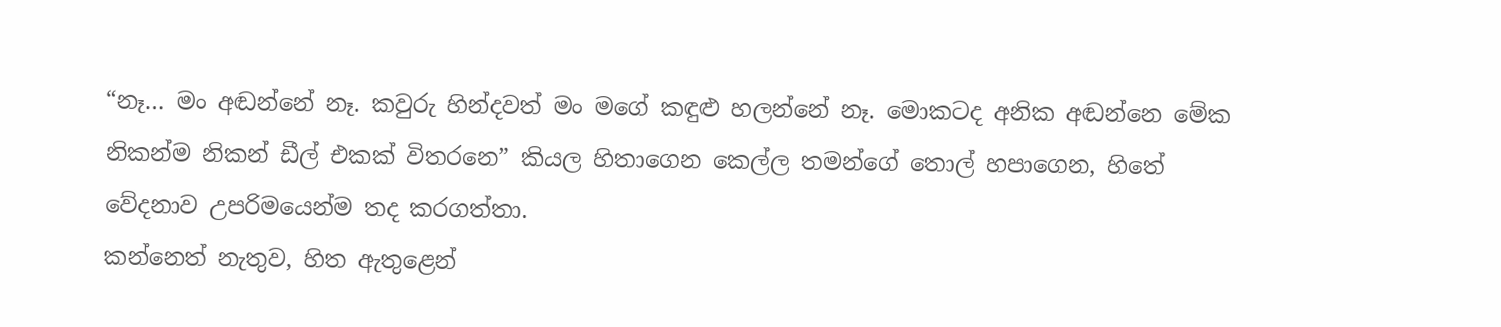“නෑ… මං අඬන්නේ නෑ. කවුරු හින්දවත් මං මගේ කඳුළු හලන්නේ නෑ. මොකටද අනික අඬන්නෙ මේක නිකන්ම නිකන් ඩීල් එකක් විතරනෙ” කියල හිතාගෙන කෙල්ල තමන්ගේ තොල් හපාගෙන, හිතේ වේදනාව උපරිමයෙන්ම තද කරගත්තා.
කන්නෙත් නැතුව, හිත ඇතුළෙන්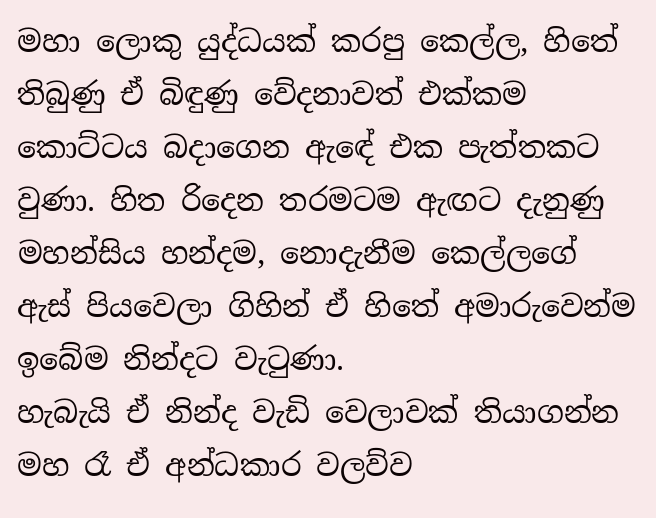මහා ලොකු යුද්ධයක් කරපු කෙල්ල, හිතේ තිබුණු ඒ බිඳුණු වේදනාවත් එක්කම කොට්ටය බදාගෙන ඇඳේ එක පැත්තකට වුණා. හිත රිදෙන තරමටම ඇඟට දැනුණු මහන්සිය හන්දම, නොදැනීම කෙල්ලගේ ඇස් පියවෙලා ගිහින් ඒ හිතේ අමාරුවෙන්ම ඉබේම නින්දට වැටුණා.
හැබැයි ඒ නින්ද වැඩි වෙලාවක් තියාගන්න මහ රෑ ඒ අන්ධකාර වලව්ව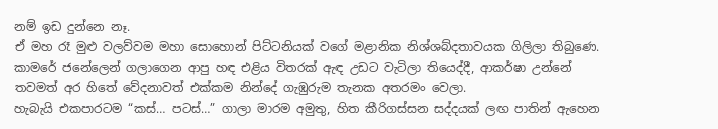නම් ඉඩ දුන්නෙ නෑ.
ඒ මහ රෑ මුළු වලව්වම මහා සොහොන් පිට්ටනියක් වගේ මළානික නිශ්ශබ්දතාවයක ගිලිලා තිබුණෙ. කාමරේ ජනේලෙන් ගලාගෙන ආපු හඳ එළිය විතරක් ඇඳ උඩට වැටිලා තියෙද්දී, ආකර්ෂා උන්නේ තවමත් අර හිතේ වේදනාවත් එක්කම නින්දේ ගැඹුරුම තැනක අතරමං වෙලා.
හැබැයි එකපාරටම “කස්… පටස්…” ගාලා මාරම අමුතු, හිත කීරිගස්සන සද්දයක් ලඟ පාතින් ඇහෙන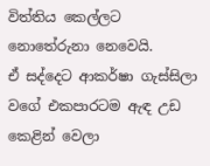විත්තිය කෙල්ලට නොතේරුනා නෙවෙයි.
ඒ සද්දෙට ආකර්ෂා ගැස්සිලා වගේ එකපාරටම ඇඳ උඩ කෙළින් වෙලා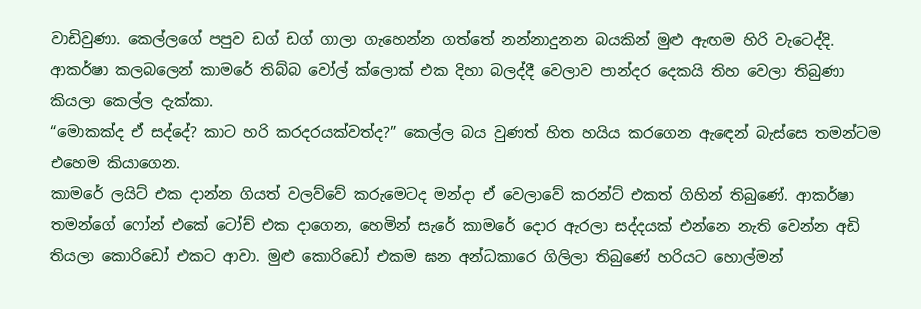වාඩිවුණා. කෙල්ලගේ පපුව ඩග් ඩග් ගාලා ගැහෙන්න ගත්තේ නන්නාදුනන බයකින් මුළු ඇඟම හිරි වැටෙද්දි. ආකර්ෂා කලබලෙන් කාමරේ තිබ්බ වෝල් ක්ලොක් එක දිහා බලද්දී වෙලාව පාන්දර දෙකයි තිහ වෙලා තිබුණා කියලා කෙල්ල දැක්කා.
“මොකක්ද ඒ සද්දේ? කාට හරි කරදරයක්වත්ද?” කෙල්ල බය වුණත් හිත හයිය කරගෙන ඇඳෙන් බැස්සෙ තමන්ටම එහෙම කියාගෙන.
කාමරේ ලයිට් එක දාන්න ගියත් වලව්වේ කරුමෙටද මන්දා ඒ වෙලාවේ කරන්ට් එකත් ගිහින් තිබුණේ. ආකර්ෂා තමන්ගේ ෆෝන් එකේ ටෝච් එක දාගෙන, හෙමින් සැරේ කාමරේ දොර ඇරලා සද්දයක් එන්නෙ නැති වෙන්න අඩි තියලා කොරිඩෝ එකට ආවා. මුළු කොරිඩෝ එකම ඝන අන්ධකාරෙ ගිලිලා තිබුණේ හරියට හොල්මන්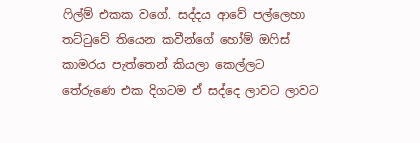ෆිල්ම් එකක වගේ. සද්දය ආවේ පල්ලෙහා තට්ටුවේ තියෙන කවීන්ගේ හෝම් ඔෆිස් කාමරය පැත්තෙන් කියලා කෙල්ලට තේරුණෙ එක දිගටම ඒ සද්දෙ ලාවට ලාවට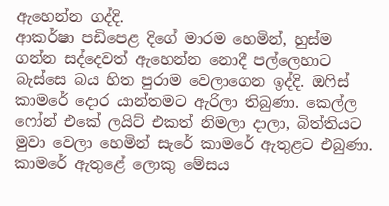ඇහෙන්න ගද්දි.
ආකර්ෂා පඩිපෙළ දිගේ මාරම හෙමින්, හුස්ම ගන්න සද්දෙවත් ඇහෙන්න නොදී පල්ලෙහාට බැස්සෙ බය හිත පුරාම වෙලාගෙන ඉද්දි. ඔෆිස් කාමරේ දොර යාන්තමට ඇරිලා තිබුණා. කෙල්ල ෆෝන් එකේ ලයිට් එකත් නිමලා දාලා, බිත්තියට මුවා වෙලා හෙමින් සැරේ කාමරේ ඇතුළට එබුණා.
කාමරේ ඇතුළේ ලොකු මේසය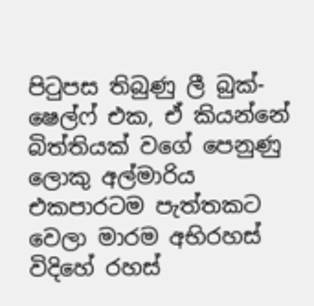පිටුපස තිබුණු ලී බුක්-ෂෙල්ෆ් එක, ඒ කියන්නේ බිත්තියක් වගේ පෙනුණු ලොකු අල්මාරිය එකපාරටම පැත්තකට වෙලා මාරම අභිරහස් විදිහේ රහස්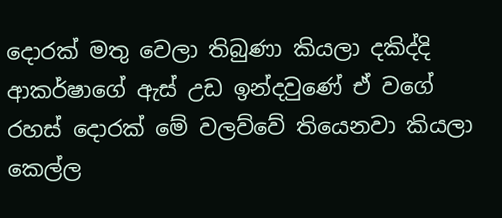දොරක් මතු වෙලා තිබුණා කියලා දකිද්දි ආකර්ෂාගේ ඇස් උඩ ඉන්දවුණේ ඒ වගේ රහස් දොරක් මේ වලව්වේ තියෙනවා කියලා කෙල්ල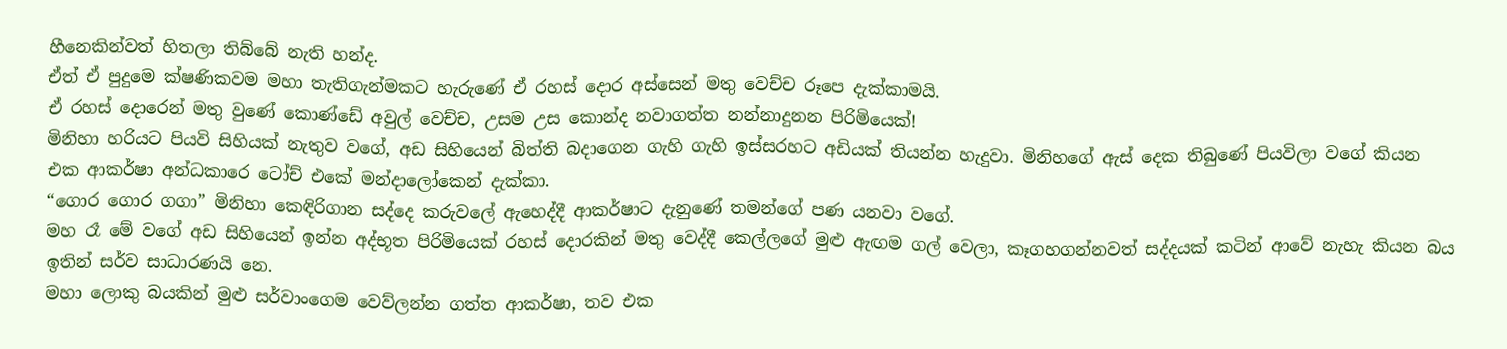හීනෙකින්වත් හිතලා තිබ්බේ නැති හන්ද.
ඒත් ඒ පුදුමෙ ක්ෂණිකවම මහා තැතිගැන්මකට හැරුණේ ඒ රහස් දොර අස්සෙන් මතු වෙච්ච රූපෙ දැක්කාමයි.
ඒ රහස් දොරෙන් මතු වුණේ කොණ්ඩේ අවුල් වෙච්ච, උසම උස කොන්ද නවාගත්ත නන්නාදුනන පිරිමියෙක්!
මිනිහා හරියට පියවි සිහියක් නැතුව වගේ, අඩ සිහියෙන් බිත්ති බදාගෙන ගැහි ගැහි ඉස්සරහට අඩියක් තියන්න හැදුවා. මිනිහගේ ඇස් දෙක තිබුණේ පියවිලා වගේ කියන එක ආකර්ෂා අන්ධකාරෙ ටෝච් එකේ මන්දාලෝකෙන් දැක්කා.
“ගොර ගොර ගගා” මිනිහා කෙඳිරිගාන සද්දෙ කරුවලේ ඇහෙද්දී ආකර්ෂාට දැනුණේ තමන්ගේ පණ යනවා වගේ.
මහ රෑ මේ වගේ අඩ සිහියෙන් ඉන්න අද්භූත පිරිමියෙක් රහස් දොරකින් මතු වෙද්දී කෙල්ලගේ මුළු ඇඟම ගල් වෙලා, කෑගහගන්නවත් සද්දයක් කටින් ආවේ නැහැ කියන බය ඉතින් සර්ව සාධාරණයි නෙ.
මහා ලොකු බයකින් මුළු සර්වාංගෙම වෙව්ලන්න ගත්ත ආකර්ෂා, තව එක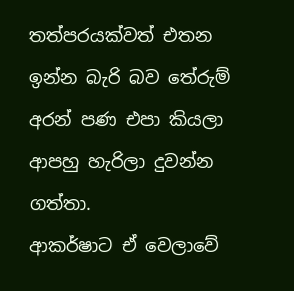තත්පරයක්වත් එතන ඉන්න බැරි බව තේරුම් අරන් පණ එපා කියලා ආපහු හැරිලා දුවන්න ගත්තා.
ආකර්ෂාට ඒ වෙලාවේ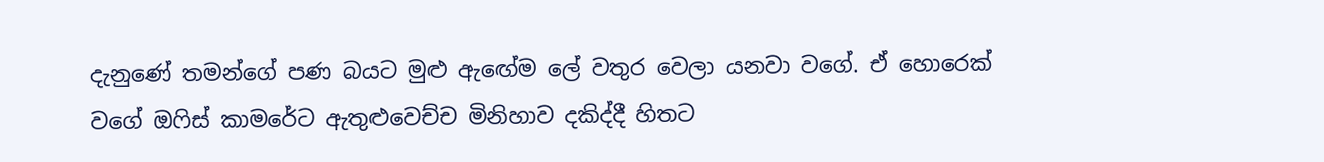දැනුණේ තමන්ගේ පණ බයට මුළු ඇඟේම ලේ වතුර වෙලා යනවා වගේ. ඒ හොරෙක් වගේ ඔෆිස් කාමරේට ඇතුළුවෙච්ච මිනිහාව දකිද්දී හිතට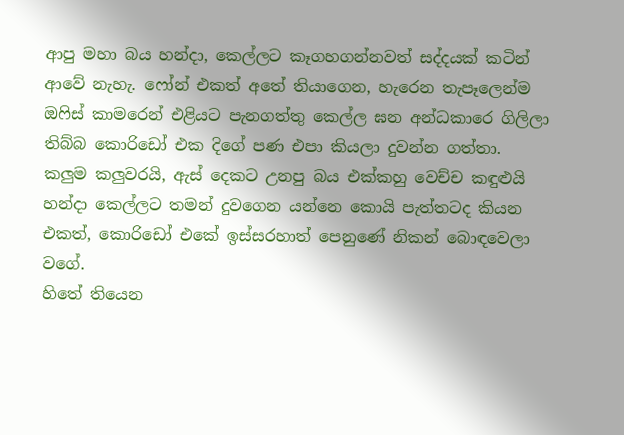ආපු මහා බය හන්දා, කෙල්ලට කෑගහගන්නවත් සද්දයක් කටින් ආවේ නැහැ. ෆෝන් එකත් අතේ තියාගෙන, හැරෙන තැපෑලෙන්ම ඔෆිස් කාමරෙන් එළියට පැනගත්තු කෙල්ල ඝන අන්ධකාරෙ ගිලිලා තිබ්බ කොරිඩෝ එක දිගේ පණ එපා කියලා දුවන්න ගත්තා.
කලුම කලුවරයි, ඇස් දෙකට උනපු බය එක්කහු වෙච්ච කඳුළුයි හන්දා කෙල්ලට තමන් දුවගෙන යන්නෙ කොයි පැත්තටද කියන එකත්, කොරිඩෝ එකේ ඉස්සරහාත් පෙනුණේ නිකන් බොඳවෙලා වගේ.
හිතේ තියෙන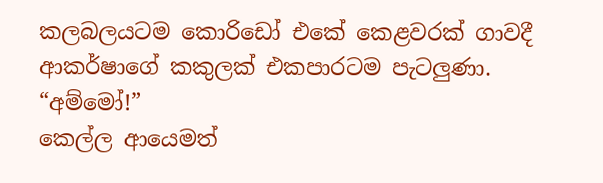කලබලයටම කොරිඩෝ එකේ කෙළවරක් ගාවදී ආකර්ෂාගේ කකුලක් එකපාරටම පැටලුණා.
“අම්මෝ!”
කෙල්ල ආයෙමත්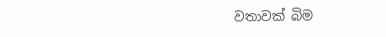වතාවක් බිම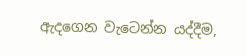ඇදගෙන වැටෙන්න යද්දීම,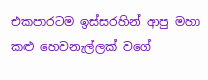එකපාරටම ඉස්සරහින් ආපු මහා කළු හෙවනැල්ලක් වගේ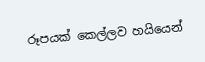රූපයක් කෙල්ලව හයියෙන්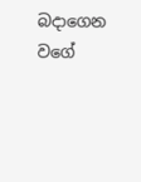බදාගෙන වගේ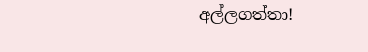අල්ලගත්තා!